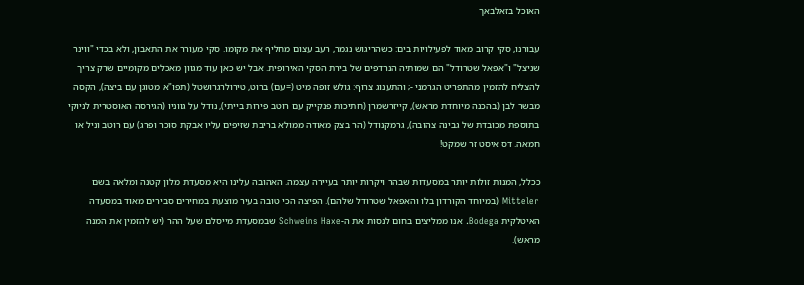האוכל בזאלבאך

עבורנו, סקי קרוב מאוד לפעילויות בים: כשהריגוש נגמר, רעב עצום מחליף את מקומו. סקי מעורר את התאבון, ולא בכדי "ווינר שניצל" ו"אפאל שטרודל" הם שמותיה הנרדפים של בירת הסקי האירופית. אבל יש כאן עוד מגוון מאכלים מקומיים שרק צריך להצליח להזמין מהתפריט הגרמני -; והתענוג צרוף: גולש זופה מיט (=עם) ברוט, טירולרגרושטל (תפו"א מטוגן עם ביצה), הקסה מבשר לבן (בהכנה מיוחדת מראש), קייזרשמרן (חתיכות פנקייק עם רוטב פירות בייתי), נודל על גווניו (הגירסה האוסטרית לניוקי בתוספת מכובדת של גבינה צהובה), גרמקנודל (הר בצק מאודה ממולא בריבת שזיפים עליו אבקת סוכר ופרג) עם רוטב וניל או חמאה. דס איסט זר שמקט!

ככלל, המנות זולות יותר במסעדות שבהר ויקרות יותר בעיירה עצמה. האהובה עלינו היא מסעדת מלון קטנה ומלאה בשם Mitteler (במיוחד הקורדון בלו והאפאל שטרודל שלהם). הפיצה הכי טובה בעיר מוצעת במחירים סבירים מאוד במסעדה האיטלקית Bodega. אנו ממליצים בחום לנסות את ה-Schweins Haxe שבמסעדת מייסלם שעל ההר (יש להזמין את המנה מראש).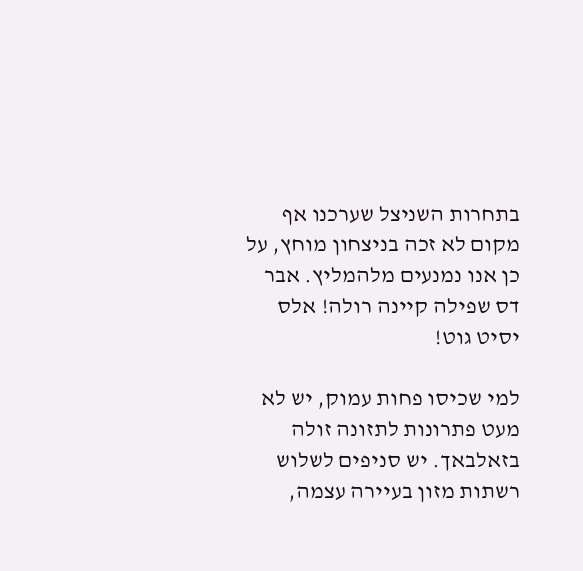בתחרות השניצל שערכנו אף מקום לא זכה בניצחון מוחץ, על כן אנו נמנעים מלהמליץ. אבר דס שפילה קיינה רולה! אלס יסיט גוט!

למי שכיסו פחות עמוק, יש לא מעט פתרונות לתזונה זולה בזאלבאך. יש סניפים לשלוש רשתות מזון בעיירה עצמה,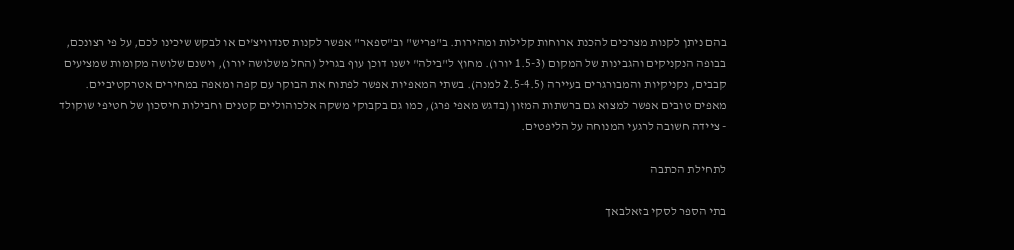בהם ניתן לקנות מצרכים להכנת ארוחות קלילות ומהירות. ב"פריש" וב"ספאר" אפשר לקנות סנדוויצ'ים או לבקש שיכינו לכם, על פי רצונכם, בבופה הנקניקים והגבינות של המקום (1.5-3 יורו). מחוץ ל"בילה" ישנו דוכן עוף בגריל (החל משלושה יורו), וישנם שלושה מקומות שמציעים קבבים, נקניקיות והמבורגרים בעיירה (2.5-4.5 למנה). בשתי המאפיות אפשר לפתוח את הבוקר עם קפה ומאפה במחירים אטרקטיביים. מאפים טובים אפשר למצוא גם ברשתות המזון (בדגש מאפי פרג), כמו גם בקבוקי משקה אלכוהוליים קטנים וחבילות חיסכון של חטיפי שוקולד - ציידה חשובה לרגעי המנוחה על הליפטים.

לתחילת הכתבה

בתי הספר לסקי בזאלבאך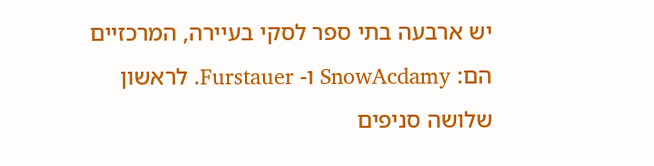יש ארבעה בתי ספר לסקי בעיירה, המרכזיים הם: SnowAcdamy ו- Furstauer. לראשון שלושה סניפים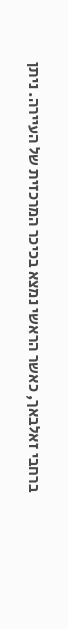ברחבי זאלבאך, כאשר הראשי נמצא בכיכר המרכזית של העיירה. ניתן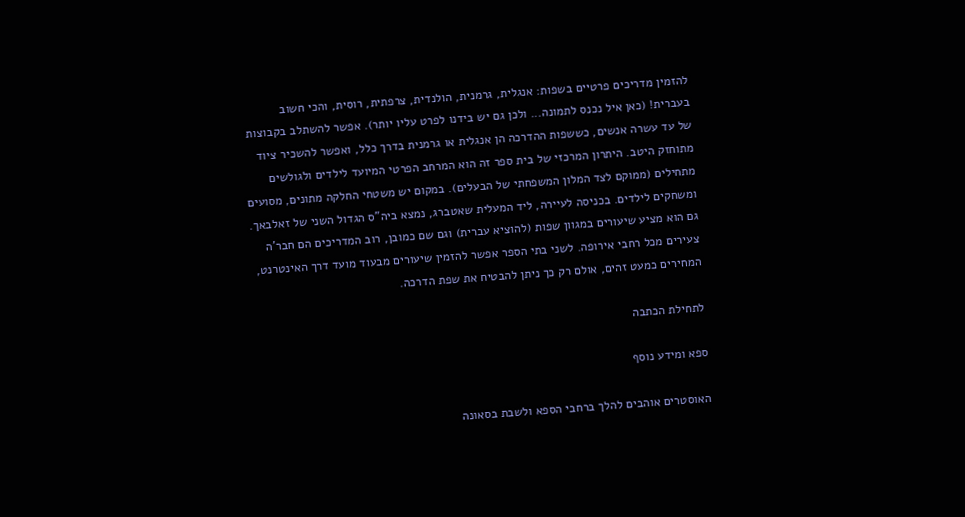להזמין מדריכים פרטיים בשפות: אנגלית, גרמנית, הולנדית, צרפתית, רוסית, והכי חשוב בעברית! (כאן איל נכנס לתמונה... ולכן גם יש בידנו לפרט עליו יותר). אפשר להשתלב בקבוצות של עד עשרה אנשים, כששפות ההדרכה הן אנגלית או גרמנית בדרך כלל, ואפשר להשכיר ציוד מתוחזק היטב. היתרון המרכזי של בית ספר זה הוא המרחב הפרטי המיועד לילדים ולגולשים מתחילים (ממוקם לצד המלון המשפחתי של הבעלים). במקום יש משטחי החלקה מתונים, מסועים ומשחקים לילדים. בכניסה לעיירה, ליד המעלית שאטברג, נמצא ביה"ס הגדול השני של זאלבאך. גם הוא מציע שיעורים במגוון שפות (להוציא עברית) וגם שם כמובן, רוב המדריכים הם חבר'ה צעירים מכל רחבי אירופה. לשני בתי הספר אפשר להזמין שיעורים מבעוד מועד דרך האינטרנט, המחירים כמעט זהים, אולם רק כך ניתן להבטיח את שפת הדרכה.

לתחילת הכתבה

ספא ומידע נוסף

האוסטרים אוהבים להלך ברחבי הספא ולשבת בסאונה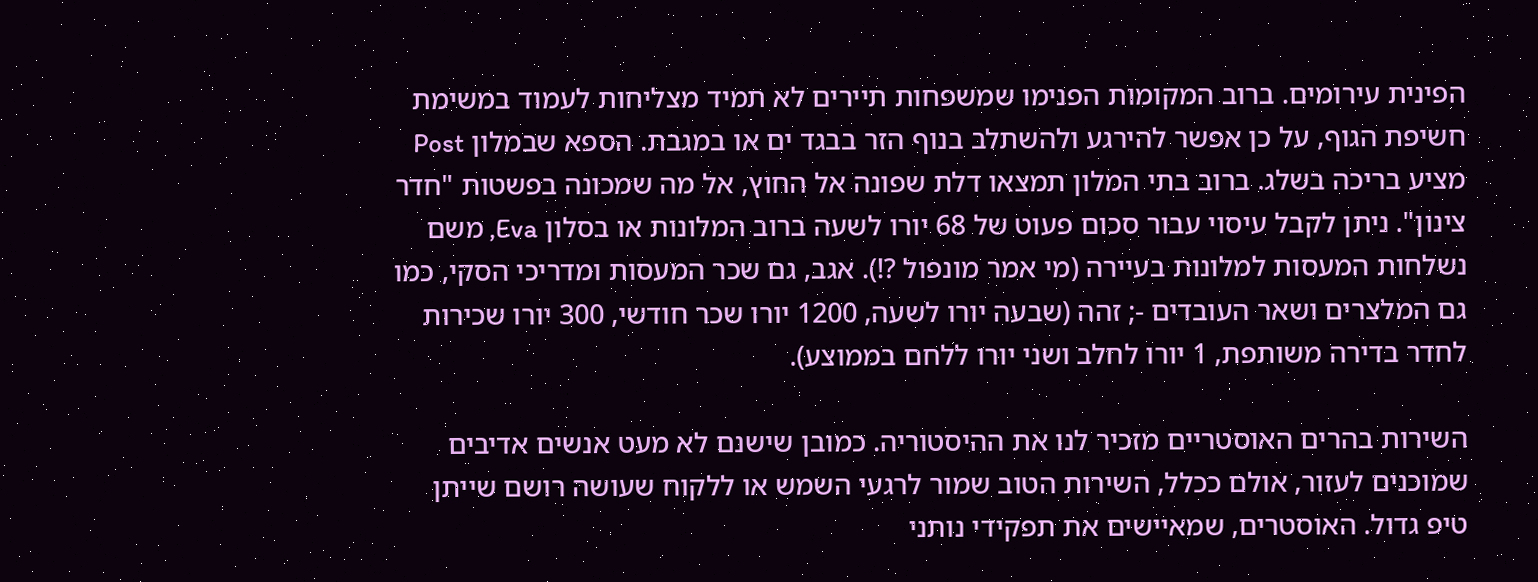הפינית עירומים. ברוב המקומות הפנימו שמשפחות תיירים לא תמיד מצליחות לעמוד במשימת חשיפת הגוף, על כן אפשר להירגע ולהשתלב בנוף הזר בבגד ים או במגבת. הספא שבמלון Post מציע בריכה בשלג. ברוב בתי המלון תמצאו דלת שפונה אל החוץ, אל מה שמכונה בפשטות "חדר צינון". ניתן לקבל עיסוי עבור סכום פעוט של 68 יורו לשעה ברוב המלונות או בסלון Eva, משם נשלחות המעסות למלונות בעיירה (מי אמר מונפול ?!). אגב, גם שכר המעסות ומדריכי הסקי, כמו גם המלצרים ושאר העובדים -; זהה (שבעה יורו לשעה, 1200 יורו שכר חודשי, 300 יורו שכירות לחדר בדירה משותפת, 1 יורו לחלב ושני יורו ללחם בממוצע).

השירות בהרים האוסטריים מזכיר לנו את ההיסטוריה. כמובן שישנם לא מעט אנשים אדיבים שמוכנים לעזור, אולם ככלל, השירות הטוב שמור לרגעי השמש או ללקוח שעושה רושם שייתן טיפ גדול. האוסטרים, שמאיישים את תפקידי נותני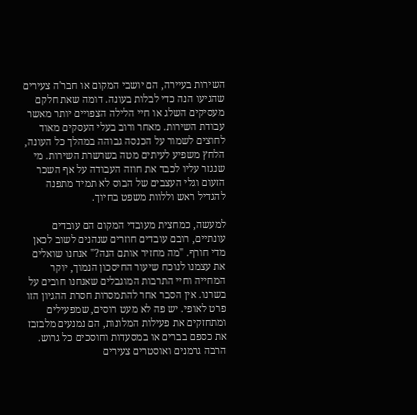השירות בעיירה, הם יושבי המקום או חבר'ה צעירים שהגיעו הנה כדי לבלות בעונה. דומה שאת חלקם מעסיקים השלג או חיי הלילה הצפויים יותר מאשר עבודת השירות. מאחר ורוב בעלי העסקים מאוד לחוצים לשמור על הכנסה גבוהה במהלך כל העונה, הלחץ משפיע לעיתים מטה בשרשרת השירות. מי שנגזר עליו לכבד את חוזה העבודה על אף השכר הזעום וגלי העצבים של הבוס לא תמיד מתפנה להגדיל ראש וללוות משפט בחיוך.

למעשה, כמחצית מעובדי המקום הם עובדים עונתיים, רובם עובדים חוזרים שנהנים לשוב לכאן מדי חורף. "מה מחזיר אותם הנה?" אנחנו שואלים את עצמנו לנוכח שיעור החיסכון הנמוך, יוקר המחייה וחיי התרבות המוגבלים שאנחנו חובים על בשרנו. אין הסבר אחר להתמסרות חסרת ההגיון הזו פרט לאופי. יש פה לא מעט רוסים, שמפעילים ומתחזקים את פעילות המלונות, הם נמנעים מלבזבז את כספם בברים או במסעדות וחוסכים כל גרוש. הרבה גרמנים ואוסטרים צעירים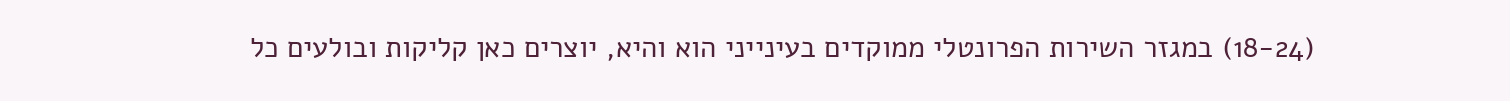(18-24) במגזר השירות הפרונטלי ממוקדים בעינייני הוא והיא, יוצרים כאן קליקות ובולעים כל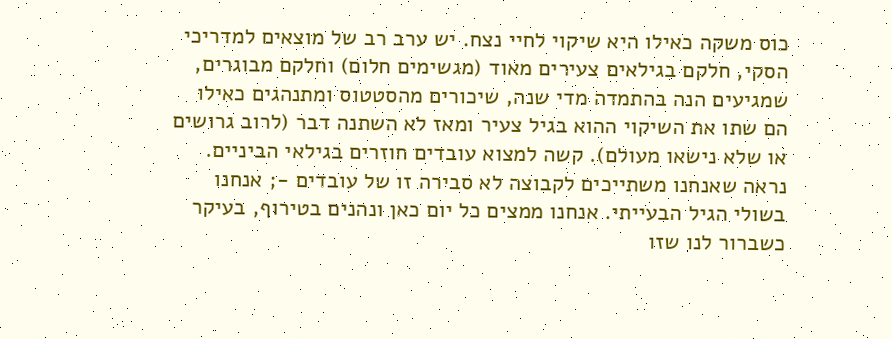כוס משקה כאילו היא שיקוי לחיי נצח. יש ערב רב של מוצאים למדריכי הסקי, חלקם בגילאים צעירים מאוד (מגשימים חלום) וחלקם מבוגרים, שמגיעים הנה בהתמדה מדי שנה, שיכורים מהסטטוס ומתנהגים כאילו הם שתו את השיקוי ההוא בגיל צעיר ומאז לא השתנה דבר (לרוב גרושים או שלא נישאו מעולם). קשה למצוא עובדים חוזרים בגילאי הביניים. נראה שאנחנו משתייכים לקבוצה לא סבירה זו של עובדים -; אנחנו בשולי הגיל הבעייתי. אנחנו ממצים כל יום כאן ונהנים בטירוף, בעיקר כשברור לנו שזו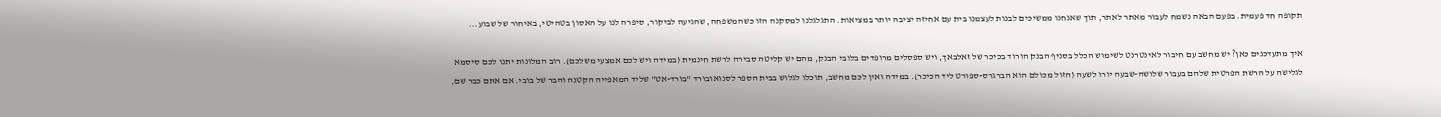תקופה חד פעמית. בפעם הבאה נשמח לעבור מאתר לאתר, תוך שאנחנו ממשיכים לבנות לעצמנו בית עם אחיזה יציבה יותר במציאות. התגלגלנו למסקנה הזו כשהמשפחה, שהגיעה לביקור, סיפרה לנו על האסון בטהיטי, באיחור של שבוע...

איך מתעדכנים כאן? יש מחשב עם חיבור לאינטרנט לשימוש הכלל בסניף הבנק הורוד בכיכר של זאלבאך, ויש ספסלים מרופדים בלובי הבנק, מהם יש קליטה סבירה לרשת חינמית (במידה ויש לכם אמצעי משלכם). רוב המלונות יתנו לכם סיסמא לגלישה על הרשת הפרטית שלהם בעבור שלושה-שבעה יורו לשעה (הזול מכולם הוא הברגרס-ספורט ליד הכיכר). במידה ואין לכם מחשב, תוכלו לגלוש בבית הספר לסנואובורד "בורד-אט" שליד המאפייה הקטנה והבר של בובי. אם אתם כבר שם,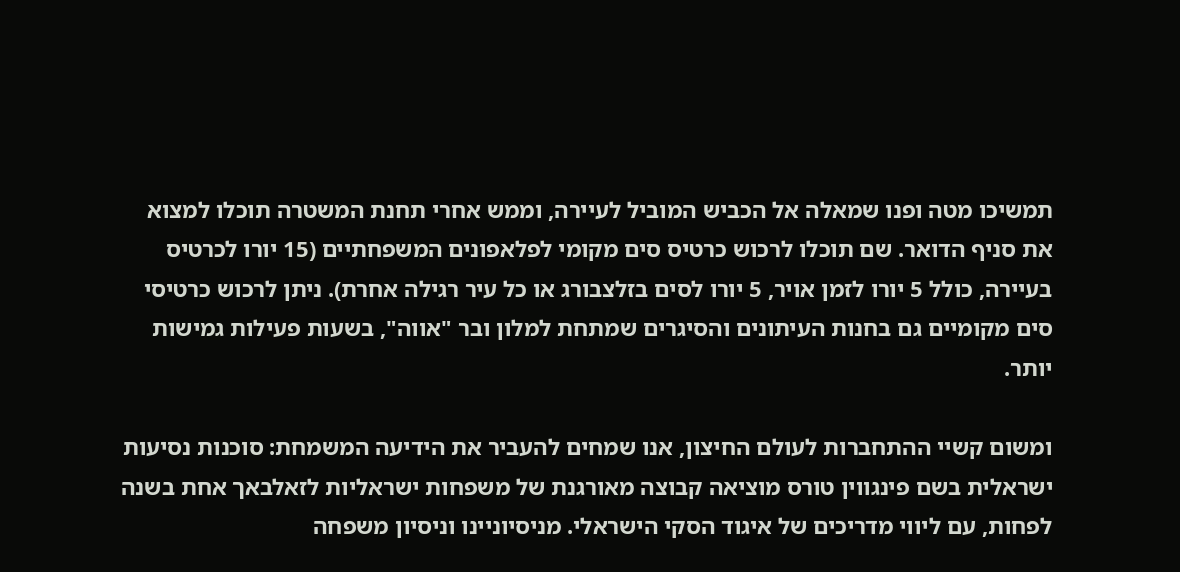תמשיכו מטה ופנו שמאלה אל הכביש המוביל לעיירה, וממש אחרי תחנת המשטרה תוכלו למצוא את סניף הדואר. שם תוכלו לרכוש כרטיס סים מקומי לפלאפונים המשפחתיים (15 יורו לכרטיס בעיירה, כולל 5 יורו לזמן אויר, 5 יורו לסים בזלצבורג או כל עיר רגילה אחרת). ניתן לרכוש כרטיסי סים מקומיים גם בחנות העיתונים והסיגרים שמתחת למלון ובר "אווה", בשעות פעילות גמישות יותר.

ומשום קשיי ההתחברות לעולם החיצון, אנו שמחים להעביר את הידיעה המשמחת: סוכנות נסיעות ישראלית בשם פינגווין טורס מוציאה קבוצה מאורגנת של משפחות ישראליות לזאלבאך אחת בשנה לפחות, עם ליווי מדריכים של איגוד הסקי הישראלי. מניסיוניינו וניסיון משפחה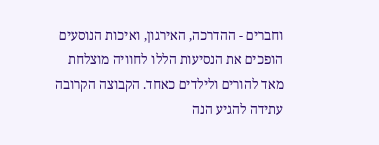וחברים - ההדרכה, האירגון, ואיכות הנוסעים הופכים את הנסיעות הללו לחוויה מוצלחת מאד להורים ולילדים כאחד. הקבוצה הקרובה עתידה להגיע הנה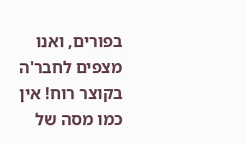בפורים, ואנו מצפים לחבר'ה בקוצר רוח! אין כמו מסה של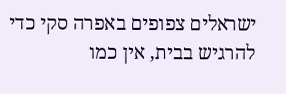ישראלים צפופים באפרה סקי כדי להרגיש בבית, אין כמו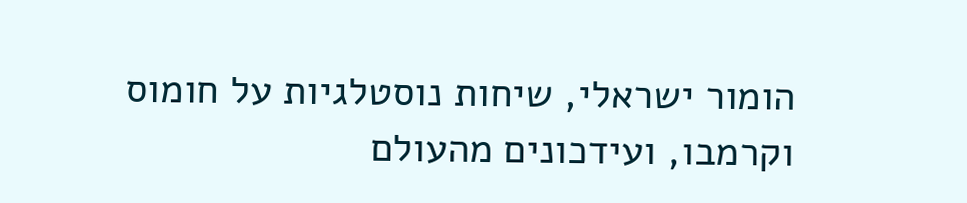הומור ישראלי, שיחות נוסטלגיות על חומוס וקרמבו, ועידכונים מהעולם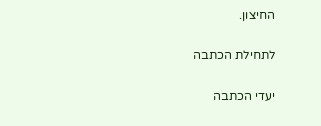החיצון.

לתחילת הכתבה

יעדי הכתבה